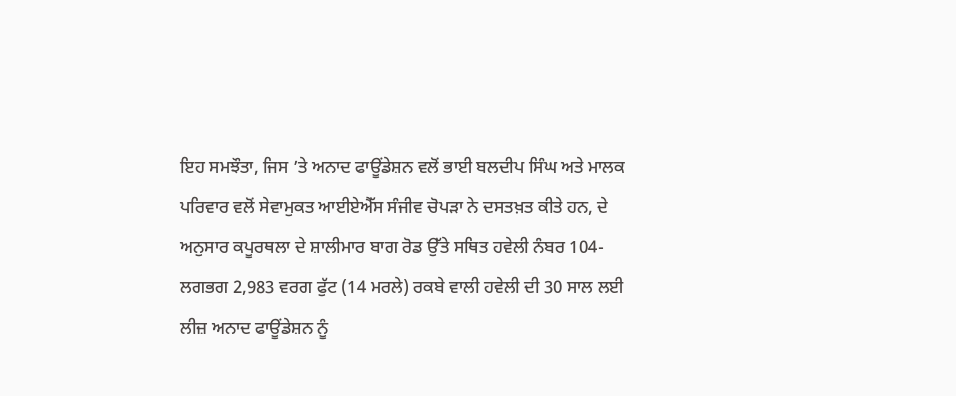ਇਹ ਸਮਝੌਤਾ, ਜਿਸ ’ਤੇ ਅਨਾਦ ਫਾਊਂਡੇਸ਼ਨ ਵਲੋਂ ਭਾਈ ਬਲਦੀਪ ਸਿੰਘ ਅਤੇ ਮਾਲਕ ਪਰਿਵਾਰ ਵਲੋਂ ਸੇਵਾਮੁਕਤ ਆਈਏਐੱਸ ਸੰਜੀਵ ਚੋਪੜਾ ਨੇ ਦਸਤਖ਼ਤ ਕੀਤੇ ਹਨ, ਦੇ ਅਨੁਸਾਰ ਕਪੂਰਥਲਾ ਦੇ ਸ਼ਾਲੀਮਾਰ ਬਾਗ ਰੋਡ ਉੱਤੇ ਸਥਿਤ ਹਵੇਲੀ ਨੰਬਰ 104-ਲਗਭਗ 2,983 ਵਰਗ ਫੁੱਟ (14 ਮਰਲੇ) ਰਕਬੇ ਵਾਲੀ ਹਵੇਲੀ ਦੀ 30 ਸਾਲ ਲਈ ਲੀਜ਼ ਅਨਾਦ ਫਾਊਂਡੇਸ਼ਨ ਨੂੰ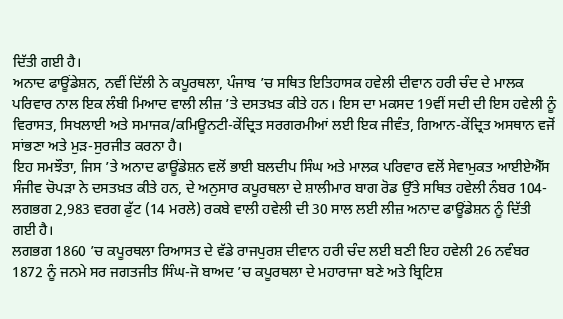ਦਿੱਤੀ ਗਈ ਹੈ।
ਅਨਾਦ ਫਾਊਂਡੇਸ਼ਨ, ਨਵੀਂ ਦਿੱਲੀ ਨੇ ਕਪੂਰਥਲਾ, ਪੰਜਾਬ ’ਚ ਸਥਿਤ ਇਤਿਹਾਸਕ ਹਵੇਲੀ ਦੀਵਾਨ ਹਰੀ ਚੰਦ ਦੇ ਮਾਲਕ ਪਰਿਵਾਰ ਨਾਲ ਇਕ ਲੰਬੀ ਮਿਆਦ ਵਾਲੀ ਲੀਜ਼ ’ਤੇ ਦਸਤਖ਼ਤ ਕੀਤੇ ਹਨ। ਇਸ ਦਾ ਮਕਸਦ 19ਵੀਂ ਸਦੀ ਦੀ ਇਸ ਹਵੇਲੀ ਨੂੰ ਵਿਰਾਸਤ, ਸਿਖਲਾਈ ਅਤੇ ਸਮਾਜਕ/ਕਮਿਊਨਟੀ-ਕੇਂਦ੍ਰਿਤ ਸਰਗਰਮੀਆਂ ਲਈ ਇਕ ਜੀਵੰਤ, ਗਿਆਨ-ਕੇਂਦ੍ਰਿਤ ਅਸਥਾਨ ਵਜੋਂ ਸਾਂਭਣਾ ਅਤੇ ਮੁੜ-ਸੁਰਜੀਤ ਕਰਨਾ ਹੈ।
ਇਹ ਸਮਝੌਤਾ, ਜਿਸ ’ਤੇ ਅਨਾਦ ਫਾਊਂਡੇਸ਼ਨ ਵਲੋਂ ਭਾਈ ਬਲਦੀਪ ਸਿੰਘ ਅਤੇ ਮਾਲਕ ਪਰਿਵਾਰ ਵਲੋਂ ਸੇਵਾਮੁਕਤ ਆਈਏਐੱਸ ਸੰਜੀਵ ਚੋਪੜਾ ਨੇ ਦਸਤਖ਼ਤ ਕੀਤੇ ਹਨ, ਦੇ ਅਨੁਸਾਰ ਕਪੂਰਥਲਾ ਦੇ ਸ਼ਾਲੀਮਾਰ ਬਾਗ ਰੋਡ ਉੱਤੇ ਸਥਿਤ ਹਵੇਲੀ ਨੰਬਰ 104-ਲਗਭਗ 2,983 ਵਰਗ ਫੁੱਟ (14 ਮਰਲੇ) ਰਕਬੇ ਵਾਲੀ ਹਵੇਲੀ ਦੀ 30 ਸਾਲ ਲਈ ਲੀਜ਼ ਅਨਾਦ ਫਾਊਂਡੇਸ਼ਨ ਨੂੰ ਦਿੱਤੀ ਗਈ ਹੈ।
ਲਗਭਗ 1860 ’ਚ ਕਪੂਰਥਲਾ ਰਿਆਸਤ ਦੇ ਵੱਡੇ ਰਾਜਪੁਰਸ਼ ਦੀਵਾਨ ਹਰੀ ਚੰਦ ਲਈ ਬਣੀ ਇਹ ਹਵੇਲੀ 26 ਨਵੰਬਰ 1872 ਨੂੰ ਜਨਮੇ ਸਰ ਜਗਤਜੀਤ ਸਿੰਘ-ਜੋ ਬਾਅਦ ’ਚ ਕਪੂਰਥਲਾ ਦੇ ਮਹਾਰਾਜਾ ਬਣੇ ਅਤੇ ਬ੍ਰਿਟਿਸ਼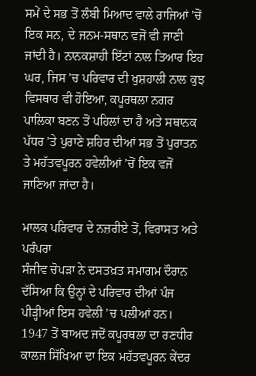ਸਮੇਂ ਦੇ ਸਭ ਤੋਂ ਲੰਬੀ ਮਿਆਦ ਵਾਲੇ ਰਾਜਿਆਂ ’ਚੋਂ ਇਕ ਸਨ, ਦੇ ਜਨਮ-ਸਥਾਨ ਵਜੋਂ ਵੀ ਜਾਣੀ ਜਾਂਦੀ ਹੈ। ਨਾਨਕਸ਼ਾਹੀ ਇੱਟਾਂ ਨਾਲ ਤਿਆਰ ਇਹ ਘਰ, ਜਿਸ ’ਚ ਪਰਿਵਾਰ ਦੀ ਖੁਸ਼ਹਾਲੀ ਨਾਲ ਕੁਝ ਵਿਸਥਾਰ ਵੀ ਹੋਇਆ, ਕਪੂਰਥਲਾ ਨਗਰ ਪਾਲਿਕਾ ਬਣਨ ਤੋਂ ਪਹਿਲਾਂ ਦਾ ਹੈ ਅਤੇ ਸਥਾਨਕ ਪੱਧਰ ’ਤੇ ਪੁਰਾਣੇ ਸ਼ਹਿਰ ਦੀਆਂ ਸਭ ਤੋਂ ਪੁਰਾਤਨ ਤੇ ਮਹੱਤਵਪੂਰਨ ਹਵੇਲੀਆਂ ’ਚੋਂ ਇਕ ਵਜੋਂ ਜਾਣਿਆ ਜਾਂਦਾ ਹੈ।

ਮਾਲਕ ਪਰਿਵਾਰ ਦੇ ਨਜ਼ਰੀਏ ਤੋਂ, ਵਿਰਾਸਤ ਅਤੇ ਪਰੰਪਰਾ
ਸੰਜੀਵ ਚੋਪੜਾ ਨੇ ਦਸਤਖ਼ਤ ਸਮਾਗਮ ਦੌਰਾਨ ਦੱਸਿਆ ਕਿ ਉਨ੍ਹਾਂ ਦੇ ਪਰਿਵਾਰ ਦੀਆਂ ਪੰਜ ਪੀੜ੍ਹੀਆਂ ਇਸ ਹਵੇਲੀ ’ਚ ਪਲੀਆਂ ਹਨ। 1947 ਤੋਂ ਬਾਅਦ ਜਦੋਂ ਕਪੂਰਥਲਾ ਦਾ ਰਣਧੀਰ ਕਾਲਜ ਸਿੱਖਿਆ ਦਾ ਇਕ ਮਹੱਤਵਪੂਰਨ ਕੇਂਦਰ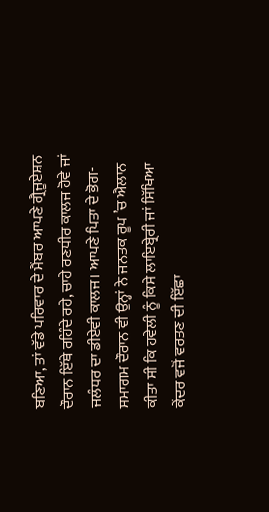ਬਣਿਆ, ਤਾਂ ਵੱਡੇ ਪਰਿਵਾਰ ਦੇ ਮੈਂਬਰ ਆਪਣੇ ਗ੍ਰੈਜੂਏਸ਼ਨ ਦੌਰਾਨ ਇੱਥੇ ਰਹਿੰਦੇ ਰਹੇ, ਚਾਹੇ ਰਣਧੀਰ ਕਾਲਜ ਹੋਵੇ ਜਾਂ ਜਲੰਧਰ ਦਾ ਡੀਏਵੀ ਕਾਲਜ। ਆਪਣੇ ਪਿਤਾ ਦੇ ਭੋਗ-ਸਮਾਗਮ ਦੌਰਾਨ ਵੀ ਉਨ੍ਹਾਂ ਨੇ ਜਨਤਕ ਰੂਪ ’ਚ ਐਲਾਨ ਕੀਤਾ ਸੀ ਕਿ ਹਵੇਲੀ ਨੂੰ ਕਿਸੇ ਲਾਇਬ੍ਰੇਰੀ ਜਾਂ ਸਿੱਖਿਆ ਕੇਂਦਰ ਵਜੋਂ ਵਰਤਣ ਦੀ ਇੱਛਾ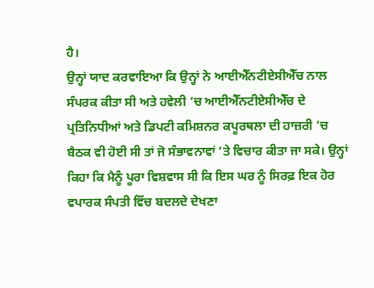ਹੈ।
ਉਨ੍ਹਾਂ ਯਾਦ ਕਰਵਾਇਆ ਕਿ ਉਨ੍ਹਾਂ ਨੇ ਆਈਐੱਨਟੀਏਸੀਐੱਚ ਨਾਲ ਸੰਪਰਕ ਕੀਤਾ ਸੀ ਅਤੇ ਹਵੇਲੀ ’ਚ ਆਈਐੱਨਟੀਏਸੀਐੱਚ ਦੇ ਪ੍ਰਤਿਨਿਧੀਆਂ ਅਤੇ ਡਿਪਟੀ ਕਮਿਸ਼ਨਰ ਕਪੂਰਥਲਾ ਦੀ ਹਾਜ਼ਰੀ ’ਚ ਬੈਠਕ ਵੀ ਹੋਈ ਸੀ ਤਾਂ ਜੋ ਸੰਭਾਵਨਾਵਾਂ ’ਤੇ ਵਿਚਾਰ ਕੀਤਾ ਜਾ ਸਕੇ। ਉਨ੍ਹਾਂ ਕਿਹਾ ਕਿ ਮੈਨੂੰ ਪੂਰਾ ਵਿਸ਼ਵਾਸ ਸੀ ਕਿ ਇਸ ਘਰ ਨੂੰ ਸਿਰਫ਼ ਇਕ ਹੋਰ ਵਪਾਰਕ ਸੰਪਤੀ ਵਿੱਚ ਬਦਲਦੇ ਦੇਖਣਾ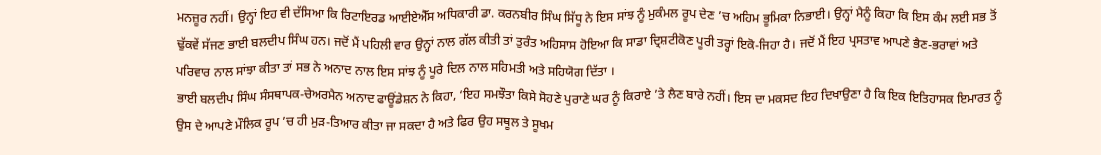ਮਨਜ਼ੂਰ ਨਹੀਂ। ਉਨ੍ਹਾਂ ਇਹ ਵੀ ਦੱਸਿਆ ਕਿ ਰਿਟਾਇਰਡ ਆਈਏਐੱਸ ਅਧਿਕਾਰੀ ਡਾ. ਕਰਨਬੀਰ ਸਿੰਘ ਸਿੱਧੂ ਨੇ ਇਸ ਸਾਂਝ ਨੂੰ ਮੁਕੰਮਲ ਰੂਪ ਦੇਣ ’ਚ ਅਹਿਮ ਭੂਮਿਕਾ ਨਿਭਾਈ। ਉਨ੍ਹਾਂ ਮੈਨੂੰ ਕਿਹਾ ਕਿ ਇਸ ਕੰਮ ਲਈ ਸਭ ਤੋਂ ਢੁੱਕਵੇਂ ਸੱਜਣ ਭਾਈ ਬਲਦੀਪ ਸਿੰਘ ਹਨ। ਜਦੋਂ ਮੈਂ ਪਹਿਲੀ ਵਾਰ ਉਨ੍ਹਾਂ ਨਾਲ ਗੱਲ ਕੀਤੀ ਤਾਂ ਤੁਰੰਤ ਅਹਿਸਾਸ ਹੋਇਆ ਕਿ ਸਾਡਾ ਦ੍ਰਿਸ਼ਟੀਕੋਣ ਪੂਰੀ ਤਰ੍ਹਾਂ ਇਕੋ-ਜਿਹਾ ਹੈ। ਜਦੋਂ ਮੈਂ ਇਹ ਪ੍ਰਸਤਾਵ ਆਪਣੇ ਭੈਣ-ਭਰਾਵਾਂ ਅਤੇ ਪਰਿਵਾਰ ਨਾਲ ਸਾਂਝਾ ਕੀਤਾ ਤਾਂ ਸਭ ਨੇ ਅਨਾਦ ਨਾਲ ਇਸ ਸਾਂਝ ਨੂੰ ਪੂਰੇ ਦਿਲ ਨਾਲ ਸਹਿਮਤੀ ਅਤੇ ਸਹਿਯੋਗ ਦਿੱਤਾ ।
ਭਾਈ ਬਲਦੀਪ ਸਿੰਘ ਸੰਸਥਾਪਕ-ਚੇਅਰਮੈਨ ਅਨਾਦ ਫਾਊਂਡੇਸ਼ਨ ਨੇ ਕਿਹਾ, ‘ਇਹ ਸਮਝੌਤਾ ਕਿਸੇ ਸੋਹਣੇ ਪੁਰਾਣੇ ਘਰ ਨੂੰ ਕਿਰਾਏ ’ਤੇ ਲੈਣ ਬਾਰੇ ਨਹੀਂ। ਇਸ ਦਾ ਮਕਸਦ ਇਹ ਦਿਖਾਉਣਾ ਹੈ ਕਿ ਇਕ ਇਤਿਹਾਸਕ ਇਮਾਰਤ ਨੂੰ ਉਸ ਦੇ ਆਪਣੇ ਮੌਲਿਕ ਰੂਪ ’ਚ ਹੀ ਮੁੜ-ਤਿਆਰ ਕੀਤਾ ਜਾ ਸਕਦਾ ਹੈ ਅਤੇ ਫਿਰ ਉਹ ਸਥੂਲ ਤੇ ਸੂਖਮ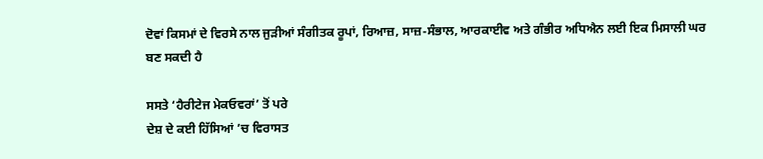ਦੋਵਾਂ ਕਿਸਮਾਂ ਦੇ ਵਿਰਸੇ ਨਾਲ ਜੁੜੀਆਂ ਸੰਗੀਤਕ ਰੂਪਾਂ, ਰਿਆਜ਼, ਸਾਜ਼-ਸੰਭਾਲ, ਆਰਕਾਈਵ ਅਤੇ ਗੰਭੀਰ ਅਧਿਐਨ ਲਈ ਇਕ ਮਿਸਾਲੀ ਘਰ ਬਣ ਸਕਦੀ ਹੈ

ਸਸਤੇ ‘ਹੈਰੀਟੇਜ ਮੇਕਓਵਰਾਂ’ ਤੋਂ ਪਰੇ
ਦੇਸ਼ ਦੇ ਕਈ ਹਿੱਸਿਆਂ ’ਚ ਵਿਰਾਸਤ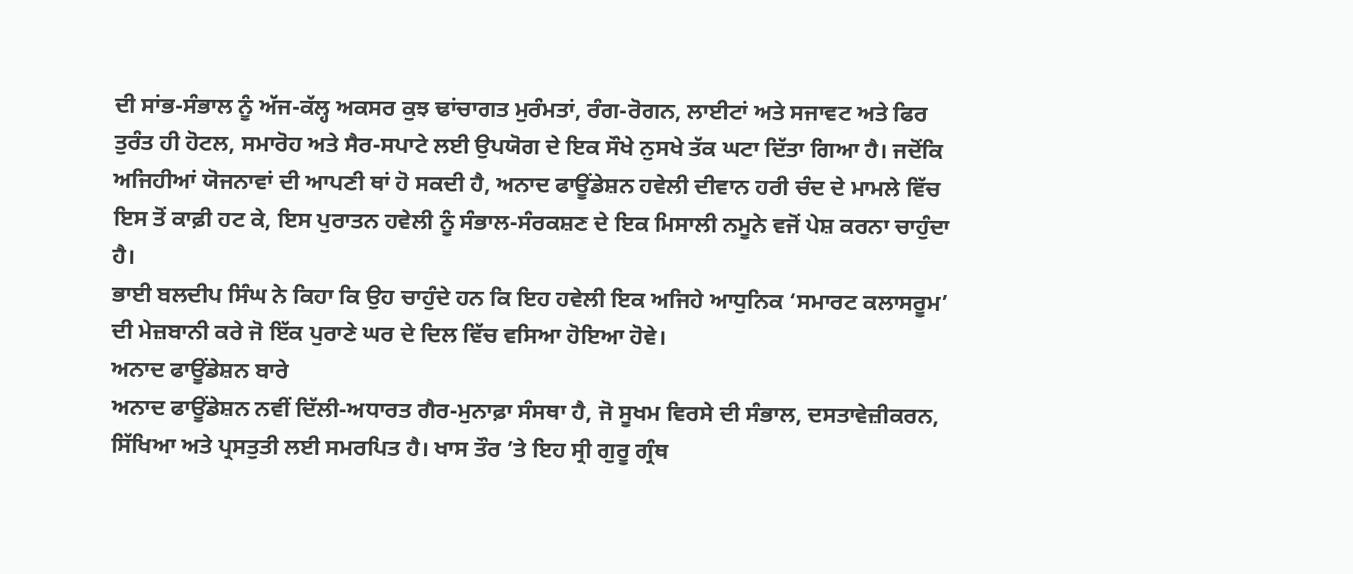ਦੀ ਸਾਂਭ-ਸੰਭਾਲ ਨੂੰ ਅੱਜ-ਕੱਲ੍ਹ ਅਕਸਰ ਕੁਝ ਢਾਂਚਾਗਤ ਮੁਰੰਮਤਾਂ, ਰੰਗ-ਰੋਗਨ, ਲਾਈਟਾਂ ਅਤੇ ਸਜਾਵਟ ਅਤੇ ਫਿਰ ਤੁਰੰਤ ਹੀ ਹੋਟਲ, ਸਮਾਰੋਹ ਅਤੇ ਸੈਰ-ਸਪਾਟੇ ਲਈ ਉਪਯੋਗ ਦੇ ਇਕ ਸੌਖੇ ਨੁਸਖੇ ਤੱਕ ਘਟਾ ਦਿੱਤਾ ਗਿਆ ਹੈ। ਜਦੋਂਕਿ ਅਜਿਹੀਆਂ ਯੋਜਨਾਵਾਂ ਦੀ ਆਪਣੀ ਥਾਂ ਹੋ ਸਕਦੀ ਹੈ, ਅਨਾਦ ਫਾਊਂਡੇਸ਼ਨ ਹਵੇਲੀ ਦੀਵਾਨ ਹਰੀ ਚੰਦ ਦੇ ਮਾਮਲੇ ਵਿੱਚ ਇਸ ਤੋਂ ਕਾਫ਼ੀ ਹਟ ਕੇ, ਇਸ ਪੁਰਾਤਨ ਹਵੇਲੀ ਨੂੰ ਸੰਭਾਲ-ਸੰਰਕਸ਼ਣ ਦੇ ਇਕ ਮਿਸਾਲੀ ਨਮੂਨੇ ਵਜੋਂ ਪੇਸ਼ ਕਰਨਾ ਚਾਹੁੰਦਾ ਹੈ।
ਭਾਈ ਬਲਦੀਪ ਸਿੰਘ ਨੇ ਕਿਹਾ ਕਿ ਉਹ ਚਾਹੁੰਦੇ ਹਨ ਕਿ ਇਹ ਹਵੇਲੀ ਇਕ ਅਜਿਹੇ ਆਧੁਨਿਕ ‘ਸਮਾਰਟ ਕਲਾਸਰੂਮ’ ਦੀ ਮੇਜ਼ਬਾਨੀ ਕਰੇ ਜੋ ਇੱਕ ਪੁਰਾਣੇ ਘਰ ਦੇ ਦਿਲ ਵਿੱਚ ਵਸਿਆ ਹੋਇਆ ਹੋਵੇ।
ਅਨਾਦ ਫਾਊਂਡੇਸ਼ਨ ਬਾਰੇ
ਅਨਾਦ ਫਾਊਂਡੇਸ਼ਨ ਨਵੀਂ ਦਿੱਲੀ-ਅਧਾਰਤ ਗੈਰ-ਮੁਨਾਫ਼ਾ ਸੰਸਥਾ ਹੈ, ਜੋ ਸੂਖਮ ਵਿਰਸੇ ਦੀ ਸੰਭਾਲ, ਦਸਤਾਵੇਜ਼ੀਕਰਨ, ਸਿੱਖਿਆ ਅਤੇ ਪ੍ਰਸਤੁਤੀ ਲਈ ਸਮਰਪਿਤ ਹੈ। ਖਾਸ ਤੌਰ ’ਤੇ ਇਹ ਸ੍ਰੀ ਗੁਰੂ ਗ੍ਰੰਥ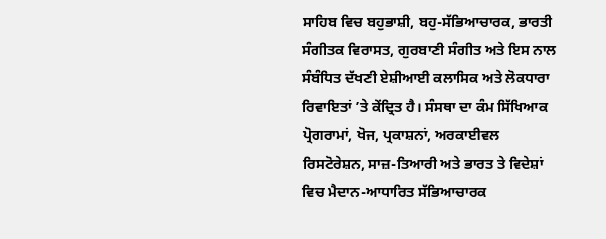ਸਾਹਿਬ ਵਿਚ ਬਹੁਭਾਸ਼ੀ, ਬਹੁ-ਸੱਭਿਆਚਾਰਕ, ਭਾਰਤੀ ਸੰਗੀਤਕ ਵਿਰਾਸਤ, ਗੁਰਬਾਣੀ ਸੰਗੀਤ ਅਤੇ ਇਸ ਨਾਲ ਸੰਬੰਧਿਤ ਦੱਖਣੀ ਏਸ਼ੀਆਈ ਕਲਾਸਿਕ ਅਤੇ ਲੋਕਧਾਰਾ ਰਿਵਾਇਤਾਂ ’ਤੇ ਕੇਂਦ੍ਰਿਤ ਹੈ। ਸੰਸਥਾ ਦਾ ਕੰਮ ਸਿੱਖਿਆਕ ਪ੍ਰੋਗਰਾਮਾਂ, ਖੋਜ, ਪ੍ਰਕਾਸ਼ਨਾਂ, ਅਰਕਾਈਵਲ ਰਿਸਟੋਰੇਸ਼ਨ, ਸਾਜ਼-ਤਿਆਰੀ ਅਤੇ ਭਾਰਤ ਤੇ ਵਿਦੇਸ਼ਾਂ ਵਿਚ ਮੈਦਾਨ-ਆਧਾਰਿਤ ਸੱਭਿਆਚਾਰਕ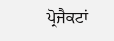ਪ੍ਰੋਜੈਕਟਾਂ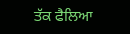ਤੱਕ ਫੈਲਿਆ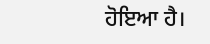ਹੋਇਆ ਹੈ।